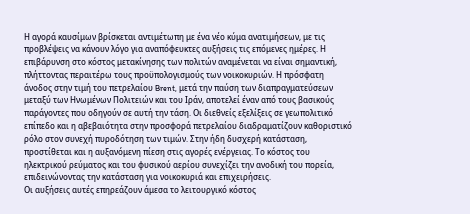Η αγορά καυσίμων βρίσκεται αντιμέτωπη με ένα νέο κύμα ανατιμήσεων, με τις προβλέψεις να κάνουν λόγο για αναπόφευκτες αυξήσεις τις επόμενες ημέρες. Η επιβάρυνση στο κόστος μετακίνησης των πολιτών αναμένεται να είναι σημαντική, πλήττοντας περαιτέρω τους προϋπολογισμούς των νοικοκυριών. Η πρόσφατη άνοδος στην τιμή του πετρελαίου Brent, μετά την παύση των διαπραγματεύσεων μεταξύ των Ηνωμένων Πολιτειών και του Ιράν, αποτελεί έναν από τους βασικούς παράγοντες που οδηγούν σε αυτή την τάση. Οι διεθνείς εξελίξεις σε γεωπολιτικό επίπεδο και η αβεβαιότητα στην προσφορά πετρελαίου διαδραματίζουν καθοριστικό ρόλο στον συνεχή πυροδότηση των τιμών. Στην ήδη δυσχερή κατάσταση, προστίθεται και η αυξανόμενη πίεση στις αγορές ενέργειας. Το κόστος του ηλεκτρικού ρεύματος και του φυσικού αερίου συνεχίζει την ανοδική του πορεία, επιδεινώνοντας την κατάσταση για νοικοκυριά και επιχειρήσεις.
Οι αυξήσεις αυτές επηρεάζουν άμεσα το λειτουργικό κόστος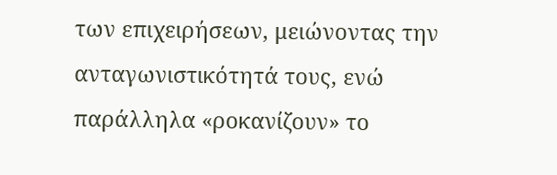των επιχειρήσεων, μειώνοντας την ανταγωνιστικότητά τους, ενώ παράλληλα «ροκανίζουν» το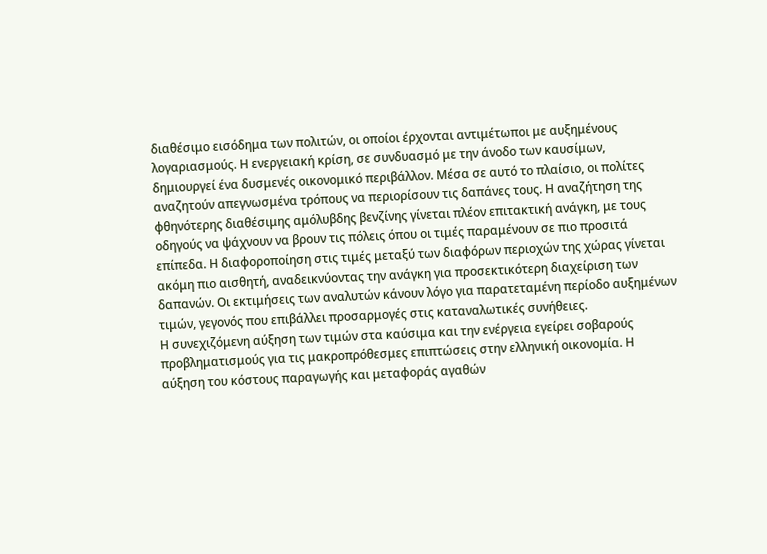διαθέσιμο εισόδημα των πολιτών, οι οποίοι έρχονται αντιμέτωποι με αυξημένους λογαριασμούς. Η ενεργειακή κρίση, σε συνδυασμό με την άνοδο των καυσίμων, δημιουργεί ένα δυσμενές οικονομικό περιβάλλον. Μέσα σε αυτό το πλαίσιο, οι πολίτες αναζητούν απεγνωσμένα τρόπους να περιορίσουν τις δαπάνες τους. Η αναζήτηση της φθηνότερης διαθέσιμης αμόλυβδης βενζίνης γίνεται πλέον επιτακτική ανάγκη, με τους οδηγούς να ψάχνουν να βρουν τις πόλεις όπου οι τιμές παραμένουν σε πιο προσιτά επίπεδα. Η διαφοροποίηση στις τιμές μεταξύ των διαφόρων περιοχών της χώρας γίνεται ακόμη πιο αισθητή, αναδεικνύοντας την ανάγκη για προσεκτικότερη διαχείριση των δαπανών. Οι εκτιμήσεις των αναλυτών κάνουν λόγο για παρατεταμένη περίοδο αυξημένων τιμών, γεγονός που επιβάλλει προσαρμογές στις καταναλωτικές συνήθειες.
Η συνεχιζόμενη αύξηση των τιμών στα καύσιμα και την ενέργεια εγείρει σοβαρούς προβληματισμούς για τις μακροπρόθεσμες επιπτώσεις στην ελληνική οικονομία. Η αύξηση του κόστους παραγωγής και μεταφοράς αγαθών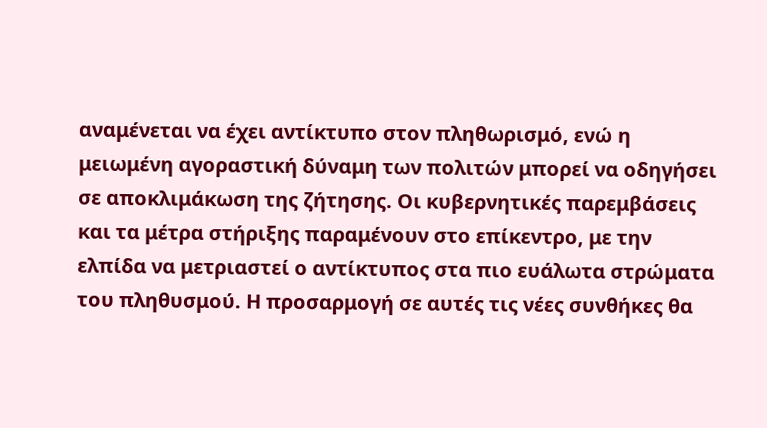αναμένεται να έχει αντίκτυπο στον πληθωρισμό, ενώ η μειωμένη αγοραστική δύναμη των πολιτών μπορεί να οδηγήσει σε αποκλιμάκωση της ζήτησης. Οι κυβερνητικές παρεμβάσεις και τα μέτρα στήριξης παραμένουν στο επίκεντρο, με την ελπίδα να μετριαστεί ο αντίκτυπος στα πιο ευάλωτα στρώματα του πληθυσμού. Η προσαρμογή σε αυτές τις νέες συνθήκες θα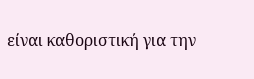είναι καθοριστική για την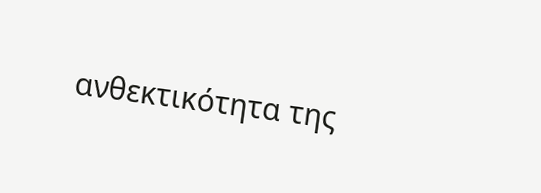ανθεκτικότητα της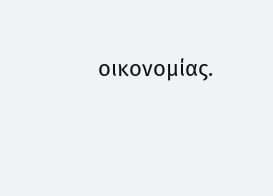οικονομίας.